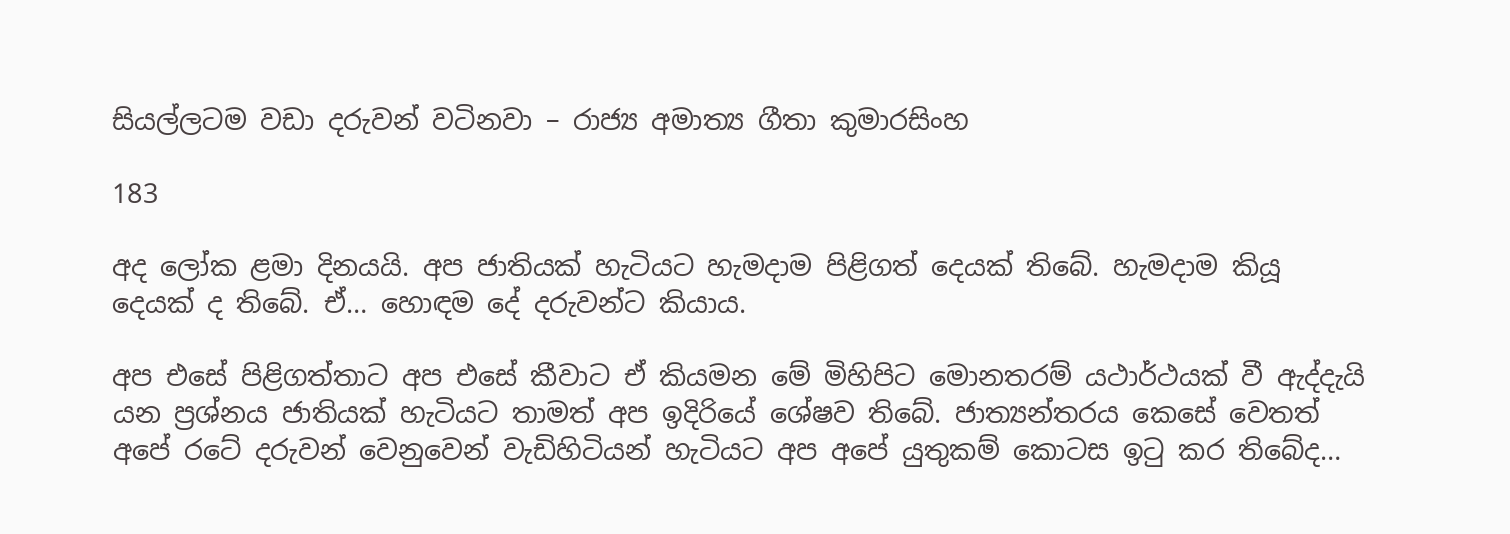සියල්ලටම වඩා දරුවන් වටිනවා – රාජ්‍ය අමාත්‍ය ගීතා කුමාරසිංහ

183

අද ලෝක ළමා දිනයයි. අප ජාතියක් හැටියට හැමදාම පිළිගත් දෙයක් තිබේ. හැමදාම කියූ දෙයක් ද තිබේ. ඒ… හොඳම දේ දරුවන්ට කියාය.

අප එසේ පිළිගත්තාට අප එසේ කීවාට ඒ කියමන මේ මිහිපිට මොනතරම් යථාර්ථයක් වී ඇද්දැයි යන ප්‍රශ්නය ජාතියක් හැටියට තාමත් අප ඉදිරියේ ශේෂව තිබේ. ජාත්‍යන්තරය කෙසේ වෙතත් අපේ රටේ දරුවන් වෙනුවෙන් වැඩිහිටියන් හැටියට අප අපේ යුතුකම් කොටස ඉටු කර තිබේද…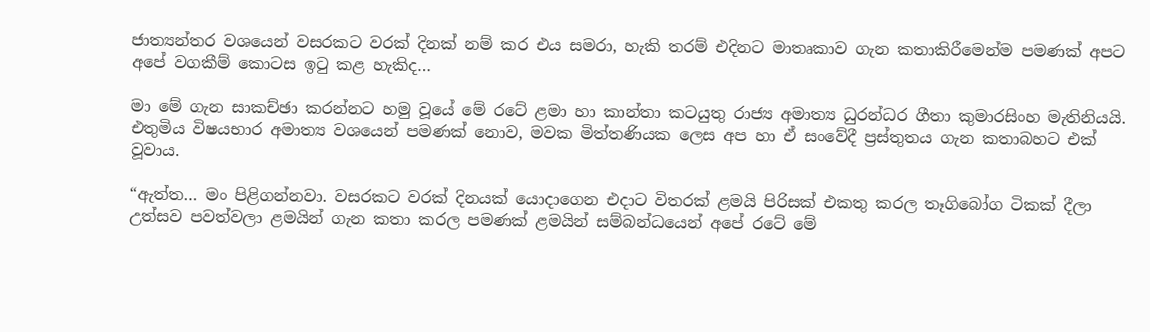ජාත්‍යන්තර වශයෙන් වසරකට වරක් දිනක් නම් කර එය සමරා, හැකි තරම් එදිනට මාතෘකාව ගැන කතාකිරීමෙන්ම පමණක් අපට අපේ වගකීම් කොටස ඉටු කළ හැකිද…

මා මේ ගැන සාකච්ඡා කරන්නට හමු වූයේ මේ රටේ ළමා හා කාන්තා කටයුතු රාජ්‍ය අමාත්‍ය ධුරන්ධර ගීතා කුමාරසිංහ මැතිනියයි. එතුමිය විෂයභාර අමාත්‍ය වශයෙන් පමණක් නොව, මවක මිත්තණියක ලෙස අප හා ඒ සංවේදී ප්‍රස්තුතය ගැන කතාබහට එක් වූවාය.

“ඇත්ත… මං පිළිගන්නවා. වසරකට වරක් දිනයක් යොදාගෙන එදාට විතරක් ළමයි පිරිසක් එකතු කරල තෑගිබෝග ටිකක් දීලා උත්සව පවත්වලා ළමයින් ගැන කතා කරල පමණක් ළමයින් සම්බන්ධයෙන් අපේ රටේ මේ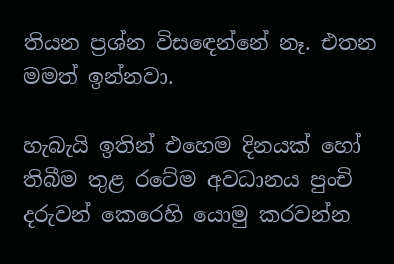තියන ප්‍රශ්න විසඳෙන්නේ නෑ. එතන මමත් ඉන්නවා.

හැබැයි ඉතින් එහෙම දිනයක් හෝ තිබීම තුළ රටේම අවධානය පුංචි දරුවන් කෙරෙහි යොමු කරවන්න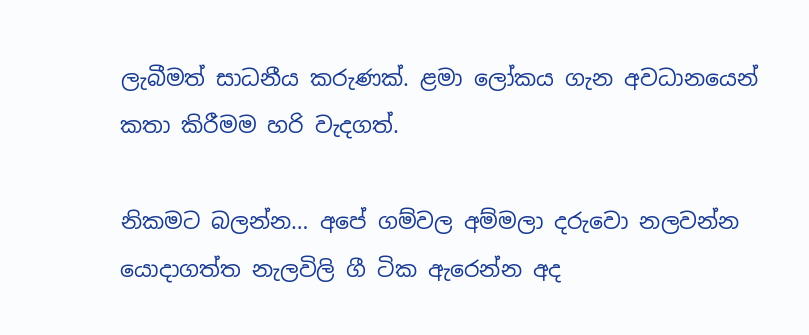ලැබීමත් සාධනීය කරුණක්. ළමා ලෝකය ගැන අවධානයෙන් කතා කිරීමම හරි වැදගත්.

නිකමට බලන්න… අපේ ගම්වල අම්මලා දරුවො නලවන්න යොදාගත්ත නැලවිලි ගී ටික ඇරෙන්න අද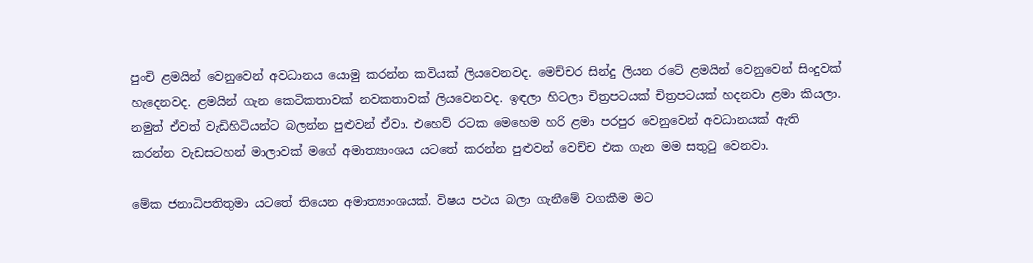පුංචි ළමයින් වෙනුවෙන් අවධානය යොමු කරන්න කවියක් ලියවෙනවද. මෙච්චර සින්දු ලියන රටේ ළමයින් වෙනුවෙන් සිංදුවක් හැදෙනවද. ළමයින් ගැන කෙටිකතාවක් නවකතාවක් ලියවෙනවද. ඉඳලා හිටලා චිත්‍රපටයක් චිත්‍රපටයක් හදනවා ළමා කියලා. නමුත් ඒවත් වැඩිහිටියන්ට බලන්න පුළුවන් ඒවා. එහෙව් රටක මෙහෙම හරි ළමා පරපුර වෙනුවෙන් අවධානයක් ඇති කරන්න වැඩසටහන් මාලාවක් මගේ අමාත්‍යාංශය යටතේ කරන්න පුළුවන් වෙච්ච එක ගැන මම සතුටු වෙනවා.

මේක ජනාධිපතිතුමා යටතේ තියෙන අමාත්‍යාංශයක්. විෂය පථය බලා ගැනීමේ වගකීම මට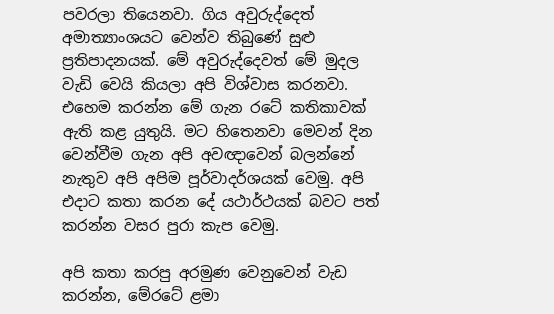පවරලා තියෙනවා. ගිය අවුරුද්දෙත් අමාත්‍යාංශයට වෙන්ව තිබුණේ සුළු ප්‍රතිපාදනයක්. මේ අවුරුද්දෙවත් මේ මුදල වැඩි වෙයි කියලා අපි විශ්වාස කරනවා. එහෙම කරන්න මේ ගැන රටේ කතිකාවක් ඇති කළ යුතුයි. මට හිතෙනවා මෙවන් දින වෙන්වීම ගැන අපි අවඥාවෙන් බලන්නේ නැතුව අපි අපිම පූර්වාදර්ශයක් වෙමු. අපි එදාට කතා කරන දේ යථාර්ථයක් බවට පත් කරන්න වසර පුරා කැප වෙමු.

අපි කතා කරපු අරමුණ වෙනුවෙන් වැඩ කරන්න, මේරටේ ළමා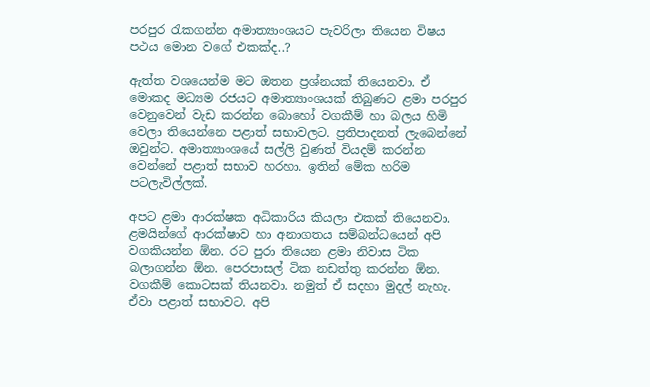පරපුර රැකගන්න අමාත්‍යාංශයට පැවරිලා තියෙන විෂය පථය මොන වගේ එකක්ද..?

ඇත්ත වශයෙන්ම මට ඔතන ප්‍රශ්නයක් තියෙනවා. ඒ මොකද මධ්‍යම රජයට අමාත්‍යාංශයක් තිබුණට ළමා පරපුර වෙනුවෙන් වැඩ කරන්න බොහෝ වගකීම් හා බලය හිමි වෙලා තියෙන්නෙ පළාත් සභාවලට. ප්‍රතිපාදනත් ලැබෙන්නේ ඔවුන්ට. අමාත්‍යාංශයේ සල්ලි වුණත් වියදම් කරන්න වෙන්නේ පළාත් සභාව හරහා. ඉතින් මේක හරිම පටලැවිල්ලක්.

අපට ළමා ආරක්ෂක අධිකාරිය කියලා එකක් තියෙනවා. ළමයින්ගේ ආරක්ෂාව හා අනාගතය සම්බන්ධයෙන් අපි වගකියන්න ඕන. රට පුරා තියෙන ළමා නිවාස ටික බලාගන්න ඕන. පෙරපාසල් ටික නඩත්තු කරන්න ඕන. වගකීම් කොටසක් තියනවා. නමුත් ඒ සදහා මුදල් නැහැ. ඒවා පළාත් සභාවට. අපි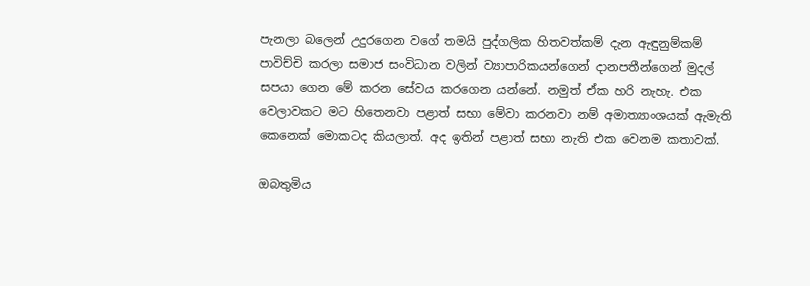පැනලා බලෙන් උදුරගෙන වගේ තමයි පුද්ගලික හිතවත්කම් දැන ඇඳුනුම්කම් පාවිච්චි කරලා සමාජ සංවිධාන වලින් ව්‍යාපාරිකයන්ගෙන් දානපතීන්ගෙන් මුදල් සපයා ගෙන මේ කරන සේවය කරගෙන යන්නේ. නමුත් ඒක හරි නැහැ. එක වෙලාවකට මට හිතෙනවා පළාත් සභා මේවා කරනවා නම් අමාත්‍යාංශයක් ඇමැති කෙනෙක් මොකටද කියලාත්. අද ඉතින් පළාත් සභා නැති එක වෙනම කතාවක්.

ඔබතුමිය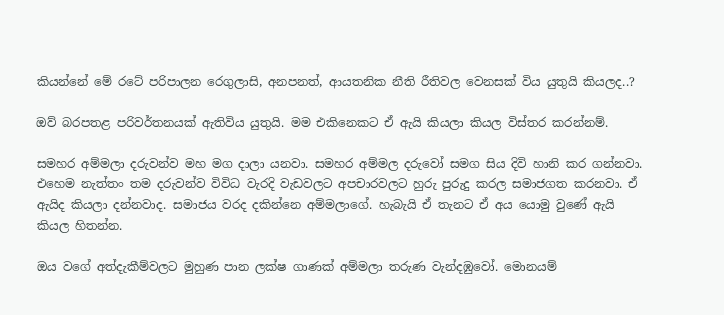කියන්නේ මේ රටේ පරිපාලන රෙගුලාසි, අනපනත්, ආයතනික නීති රීතිවල වෙනසක් විය යුතුයි කියලද..?

ඔව් බරපතළ පරිවර්තනයක් ඇතිවිය යුතුයි. මම එකිනෙකට ඒ ඇයි කියලා කියල විස්තර කරන්නම්.

සමහර අම්මලා දරුවන්ව මහ මග දාලා යනවා. සමහර අම්මල දරුවෝ සමග සිය දිවි හානි කර ගන්නවා. එහෙම නැත්තං තම දරුවන්ව විවිධ වැරදි වැඩවලට අපචාරවලට හුරු පුරුදු කරල සමාජගත කරනවා. ඒ ඇයිද කියලා දන්නවාද. සමාජය වරද දකින්නෙ අම්මලාගේ. හැබැයි ඒ තැනට ඒ අය යොමු වුණේ ඇයි කියල හිතන්න.

ඔය වගේ අත්දැකීම්වලට මුහුණ පාන ලක්ෂ ගාණක් අම්මලා තරුණ වැන්දඹුවෝ. මොනයම්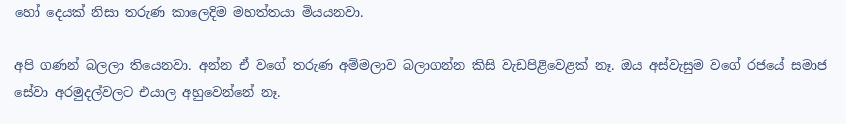හෝ දෙයක් නිසා තරුණ කාලෙදිම මහත්තයා මියයනවා.

අපි ගණන් බලලා තියෙනවා. අන්න ඒ වගේ තරුණ අම්මලාව බලාගන්න කිසි වැඩපිළිවෙළක් නෑ. ඔය අස්වැසුම වගේ රජයේ සමාජ සේවා අරමුදල්වලට එයාල අහුවෙන්නේ නෑ.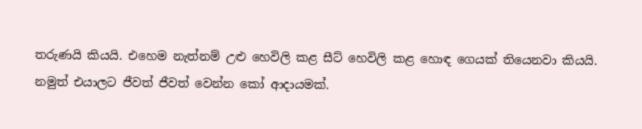තරුණයි කියයි. එහෙම නැත්නම් උළු හෙවිලි කළ සීට් හෙවිලි කළ හොඳ ගෙයක් තියෙනවා කියයි. නමුත් එයාලට ජීවත් ජීවත් වෙන්න කෝ ආදායමක්.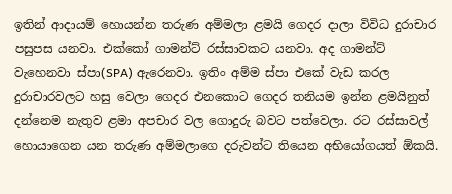ඉතින් ආදායම් හොයන්න තරුණ අම්මලා ළමයි ගෙදර දාලා විවිධ දුරාචාර පසුපස යනවා. එක්කෝ ගාමන්ට් රස්සාවකට යනවා. අද ගාමන්ට් වැහෙනවා ස්පා(SPA) ඇරෙනවා. ඉතිං අම්ම ස්පා එකේ වැඩ කරල දුරාචාරවලට හසු වෙලා ගෙදර එනකොට ගෙදර තනියම ඉන්න ළමයිනුත් දන්නෙම නැතුව ළමා අපචාර වල ගොදුරු බවට පත්වෙලා. රට රස්සාවල් හොයාගෙන යන තරුණ අම්මලාගෙ දරුවන්ට තියෙන අභියෝගයත් ඕකයි.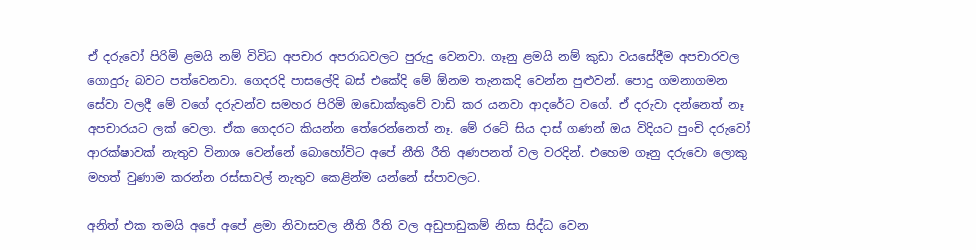ඒ දරුවෝ පිරිමි ළමයි නම් විවිධ අපචාර අපරාධවලට පුරුදු වෙනවා. ගෑනු ළමයි නම් කුඩා වයසේදීම අපචාරවල ගොදුරු බවට පත්වෙනවා. ගෙදරදි පාසලේදි බස් එකේදි මේ ඕනම තැනකදි වෙන්න පුළුවන්. පොදු ගමනාගමන සේවා වලදී මේ වගේ දරුවන්ව සමහර පිරිමි ඔඩොක්කුවේ වාඩි කර යනවා ආදරේට වගේ. ඒ දරුවා දන්නෙත් නෑ අපචාරයට ලක් වෙලා. ඒක ගෙදරට කියන්න තේරෙන්නෙත් නෑ. මේ රටේ සිය දාස් ගණන් ඔය විදියට පුංචි දරුවෝ ආරක්ෂාවක් නැතුව විනාශ වෙන්නේ බොහෝවිට අපේ නීති රීති අණපනත් වල වරදින්. එහෙම ගෑනු දරුවො ලොකු මහත් වුණාම කරන්න රස්සාවල් නැතුව කෙළින්ම යන්නේ ස්පාවලට.

අනිත් එක තමයි අපේ අපේ ළමා නිවාසවල නීති රීති වල අඩුපාඩුකම් නිසා සිද්ධ වෙන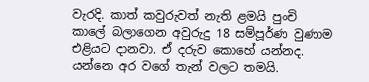වැරදි. කාත් කවුරුවත් නැති ළමයි පුංචි කාලේ බලාගෙන අවුරුදු 18 සම්පූර්ණ වුණාම එළියට දානවා. ඒ දරුව කොහේ යන්නද. යන්නෙ අර වගේ තැන් වලට තමයි.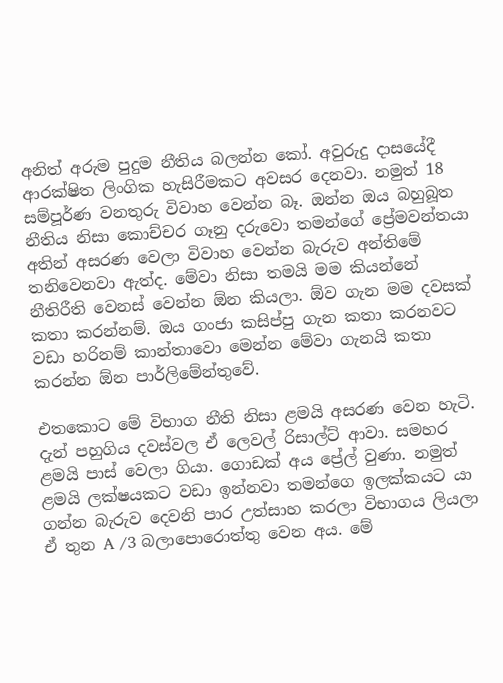අනිත් අරුම පුදුම නීතිය බලන්න කෝ. අවුරුදු දාසයේදී ආරක්ෂිත ලිංගික හැසිරීමකට අවසර දෙනවා. නමුත් 18 සම්පූර්ණ වනතුරු විවාහ වෙන්න බෑ. ඔන්න ඔය බහුබූත නීතිය නිසා කොච්චර ගෑනු දරුවො තමන්ගේ ප්‍රේමවන්තයා අතින් අසරණ වෙලා විවාහ වෙන්න බැරුව අන්තිමේ තනිවෙනවා ඇත්ද. මේවා නිසා තමයි මම කියන්නේ නීතිරීති වෙනස් වෙන්න ඕන කියලා. ඕව ගැන මම දවසක් කතා කරන්නම්. ඔය ගංජා කසිප්පු ගැන කතා කරනවට වඩා හරිනම් කාන්තාවො මෙන්න මේවා ගැනයි කතා කරන්න ඕන පාර්ලිමේන්තුවේ.

එතකොට මේ විභාග නීති නිසා ළමයි අසරණ වෙන හැටි. දැන් පහුගිය දවස්වල ඒ ලෙවල් රිසාල්ට් ආවා. සමහර ළමයි පාස් වෙලා ගියා. ගොඩක් අය ප්‍රේල් වුණා. නමුත් ළමයි ලක්ෂයකට වඩා ඉන්නවා තමන්ගෙ ඉලක්කයට යා ගන්න බැරුව දෙවනි පාර උත්සාහ කරලා විභාගය ලියලා ඒ තුන A /3 බලාපොරොත්තු වෙන අය. මේ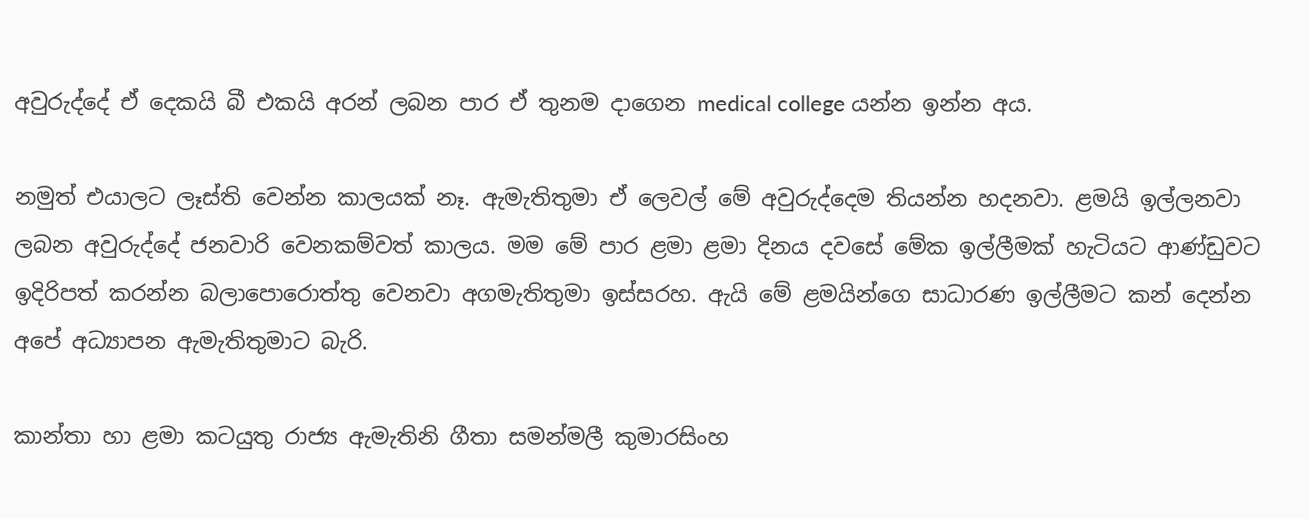අවුරුද්දේ ඒ දෙකයි බී එකයි අරන් ලබන පාර ඒ තුනම දාගෙන medical college යන්න ඉන්න අය.

නමුත් එයාලට ලෑස්ති වෙන්න කාලයක් නෑ. ඇමැතිතුමා ඒ ලෙවල් මේ අවුරුද්දෙම තියන්න හදනවා. ළමයි ඉල්ලනවා ලබන අවුරුද්දේ ජනවාරි වෙනකම්වත් කාලය. මම මේ පාර ළමා ළමා දිනය දවසේ මේක ඉල්ලීමක් හැටියට ආණ්ඩුවට ඉදිරිපත් කරන්න බලාපොරොත්තු වෙනවා අගමැතිතුමා ඉස්සරහ. ඇයි මේ ළමයින්ගෙ සාධාරණ ඉල්ලීමට කන් දෙන්න අපේ අධ්‍යාපන ඇමැතිතුමාට බැරි.

කාන්තා හා ළමා කටයුතු රාජ්‍ය ඇමැතිනි ගීතා සමන්මලී කුමාරසිංහ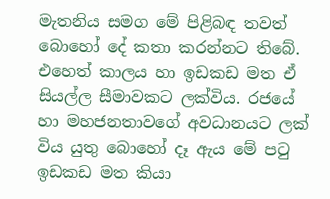මැතනිය සමග මේ පිළිබඳ තවත් බොහෝ දේ කතා කරන්නට තිබේ. එහෙත් කාලය හා ඉඩකඩ මත ඒ සියල්ල සීමාවකට ලක්විය. රජයේ හා මහජනතාවගේ අවධානයට ලක් විය යුතු බොහෝ දෑ ඇය මේ පටු ඉඩකඩ මත කියා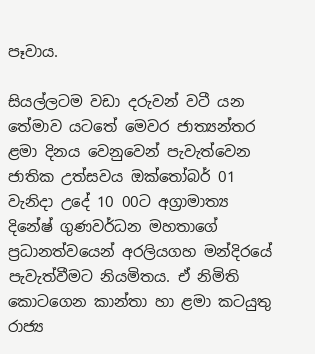පෑවාය.

සියල්ලටම වඩා දරුවන් වටී යන තේමාව යටතේ මෙවර ජාත්‍යන්තර ළමා දිනය වෙනුවෙන් පැවැත්වෙන ජාතික උත්සවය ඔක්තෝබර් 01 වැනිදා උදේ 10 00ට අග්‍රාමාත්‍ය දිනේෂ් ගුණවර්ධන මහතාගේ ප්‍රධානත්වයෙන් අරලියගහ මන්දිරයේ පැවැත්වීමට නියමිතය. ඒ නිමිති කොටගෙන කාන්තා හා ළමා කටයුතු රාජ්‍ය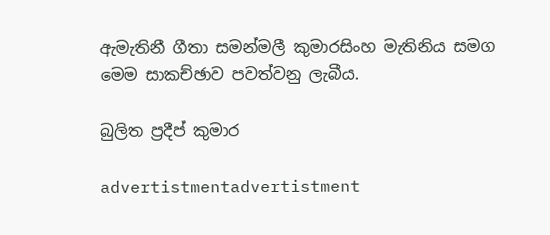ඇමැතිනී ගීතා සමන්මලී කුමාරසිංහ මැතිනිය සමග මෙම සාකච්ඡාව පවත්වනු ලැබීය.

බුලිත ප්‍රදීප් කුමාර

advertistmentadvertistment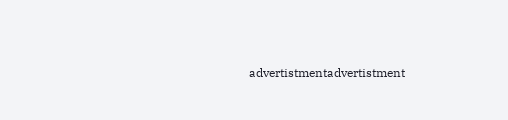advertistmentadvertistment